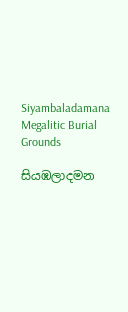Siyambaladamana Megalitic Burial Grounds

සියඹලාදමන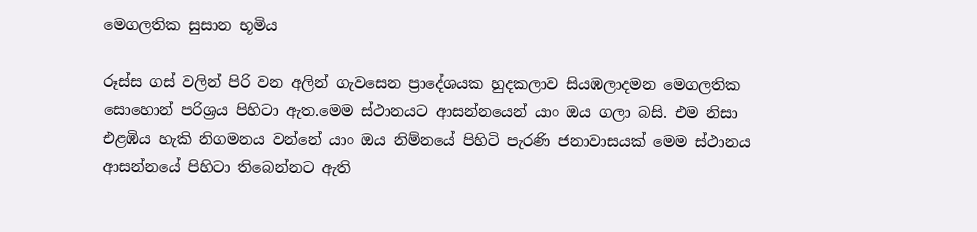මෙගලතික සුසාන භූමිය

රූස්ස ගස් වලින් පිරි වන අලින් ගැවසෙන ප්‍රාදේශයක හුදකලාව සියඹලාදමන මෙගලතික සොහොන් පරිශ්‍රය පිහිටා ඇත.මෙම ස්ථානයට ආසන්නයෙන් යාං ඔය ගලා බසි. එම නිසා එළඹිය හැකි නිගමනය වන්නේ යාං ඔය නිම්නයේ පිහිටි පැරණි ජනාවාසයක් මෙම ස්ථානය ආසන්නයේ පිහිටා තිබෙන්නට ඇති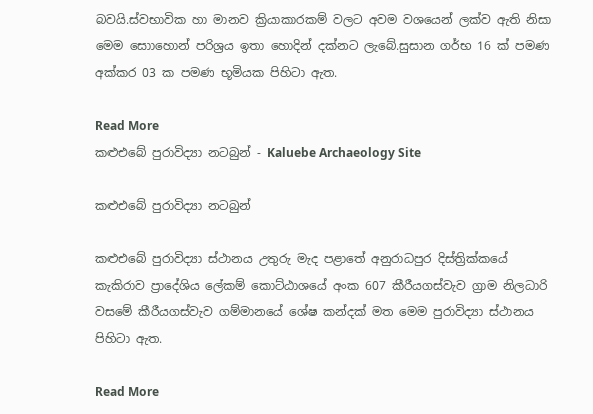බවයි.ස්වභාවික හා මානව ක්‍රියාකාරකම් වලට අවම වශයෙන් ලක්ව ඇති නිසා මෙම සොාහොන් පරිශ්‍රය ඉතා හොදින් දක්නට ලැබේ.සුසාන ගර්භ 16 ක් පමණ අක්කර 03 ක පමණ භූමියක පිහිටා ඇත.

Read More
කළුඑබේ පුරාවිද්‍යා නටබුන් - Kaluebe Archaeology Site

කළුඑබේ පුරාවිද්‍යා නටබුන්

කළුඑබේ පුරාවිද්‍යා ස්ථානය උතුරු මැද පළාතේ අනුරාධපුර දිස්ත්‍රික්කයේ කැකිරාව ප්‍රාදේශිය ලේකම් කොට්ඨාශයේ අංක 607 කීරීයගස්වැව ග්‍රාම නිලධාරි වසමේ කීරීයගස්වැව ගම්මානයේ ශේෂ කන්දක් මත මෙම පුරාවිද්‍යා ස්ථානය පිහිටා ඇත.

Read More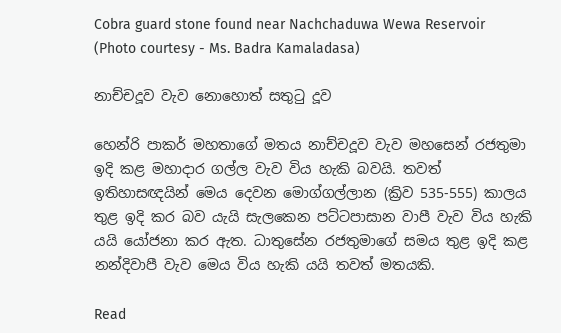Cobra guard stone found near Nachchaduwa Wewa Reservoir (Photo courtesy - Ms. Badra Kamaladasa)

නාච්චදූව වැව නොහොත් සතුටු දූව

හෙන්රි පාකර් මහතාගේ මතය නාච්චදූව වැව මහසෙන් රජතුමා ඉදි කළ මහාදාර ගල්ල වැව විය හැකි බවයි. තවත් ඉතිහාසඥයින් මෙය දෙවන මොග්ගල්ලාන (ක්‍රිව 535-555) කාලය තුළ ඉදි කර බව යැයි සැලකෙන පට්ටපාසාන වාපී වැව විය හැකි යයි යෝජනා කර ඇත. ධාතුසේන රජතුමාගේ සමය තුළ ඉදි කළ නන්දිවාපී වැව මෙය විය හැකි යයි තවත් මතයකි.

Read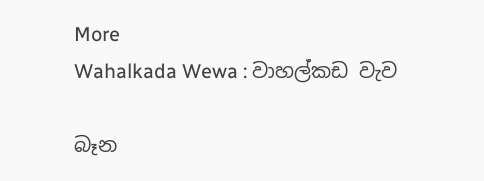More
Wahalkada Wewa : වාහල්කඩ වැව

බෑන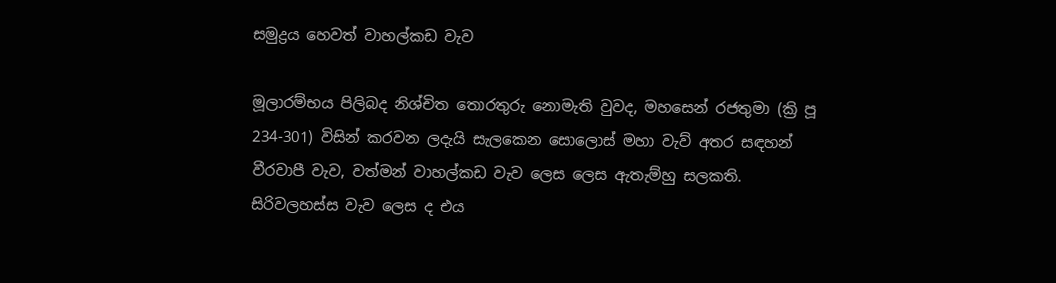සමුද්‍රය හෙවත් වාහල්කඩ වැව

මූලාරම්භය පිලිබද නිශ්චිත තොරතුරු නොමැති වුවද, මහසෙන් රජතුමා (ක්‍රි පූ 234-301) විසින් කරවන ලදැයි සැලකෙන සොලොස් මහා වැව් අතර සඳහන් වීරවාපී වැව, වත්මන් වාහල්කඩ වැව ලෙස ලෙස ඇතැම්හු සලකති. සිරිවලහස්ස වැව ලෙස ද එය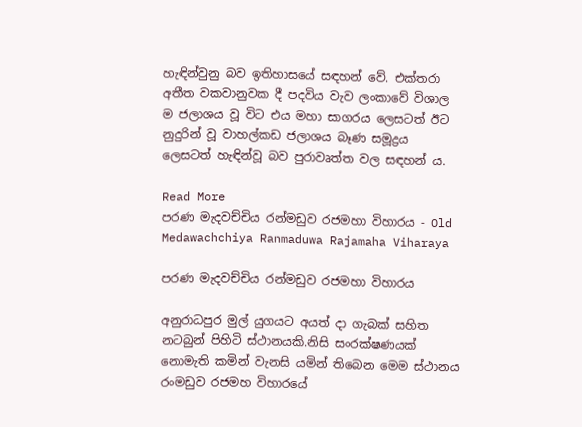හැඳින්වුනු බව ඉතිහාසයේ සඳහන් වේ. එක්තරා අතීත වකවානුවක දී පදවිය වැව ලංකාවේ විශාල ම ජලාශය වූ විට එය මහා සාගරය ලෙසටත් ඊට නුදුරින් වූ වාහල්කඩ ජලාශය බෑණ සමූද්‍රය ලෙසටත් හැඳින්වූ බව පුරාවෘත්ත වල සඳහන් ය.

Read More
පරණ මැදවච්චිය රන්මඩුව රජමහා විහාරය - Old Medawachchiya Ranmaduwa Rajamaha Viharaya

පරණ මැදවච්චිය රන්මඩුව රජමහා විහාරය

අනුරාධපුර මුල් යුගයට අයත් දා ගැබක් සහිත නටබුන් පිහිටි ස්ථානයකි.නිසි සංරක්ෂණයක් නොමැති කමින් වැනසි යමින් තිබෙන මෙම ස්ථානය රංමඩුව රජමහ විහාරයේ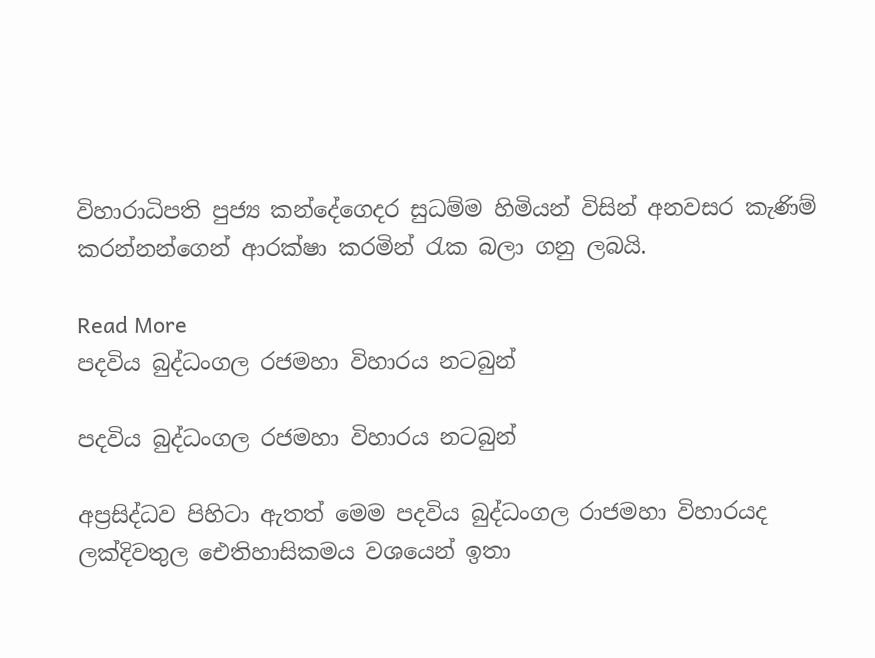විහාරාධිපති පුජ්‍ය කන්දේගෙදර සුධම්ම හිමියන් විසින් අනවසර කැණිම් කරන්නන්ගෙන් ආරක්ෂා කරමින් රැක බලා ගනු ලබයි.

Read More
පදවිය බුද්ධංගල රජමහා විහාරය නටබුන්

පදවිය බුද්ධංගල රජමහා විහාරය නටබුන්

අප්‍රසිද්ධව පිහිටා ඇතත් මෙම පදවිය බුද්ධංගල රාජමහා විහාරයද ලක්දිවතුල ඓතිහාසිකමය වශයෙන් ඉතා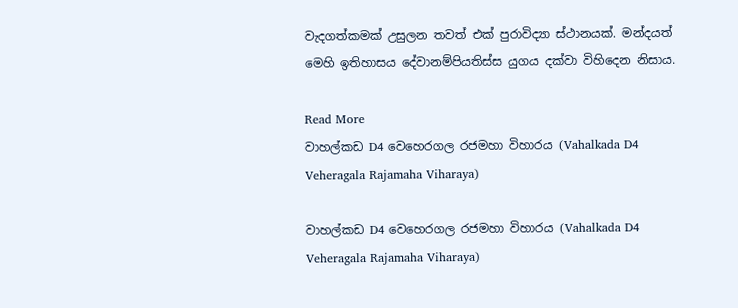වැදගත්කමක් උසුලන තවත් එක් පුරාවිද්‍යා ස්ථානයක්. මන්දයත් මෙහි ඉතිහාසය දේවානම්පියතිස්ස යුගය දක්වා විහිදෙන නිසාය.

Read More
වාහල්කඩ D4 වෙහෙරගල රජමහා විහාරය (Vahalkada D4 Veheragala Rajamaha Viharaya)

වාහල්කඩ D4 වෙහෙරගල රජමහා විහාරය (Vahalkada D4 Veheragala Rajamaha Viharaya)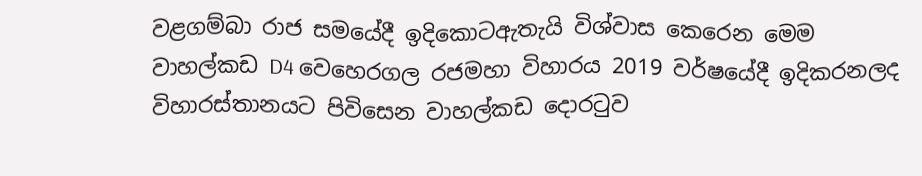වළගම්බා රාජ සමයේදී ඉදිකොටඇතැයි විශ්වාස කෙරෙන මෙම වාහල්කඩ D4 වෙහෙරගල රජමහා විහාරය 2019 වර්ෂයේදී ඉදිකරනලද විහාරස්තානයට පිවිසෙන වාහල්කඩ දොරටුව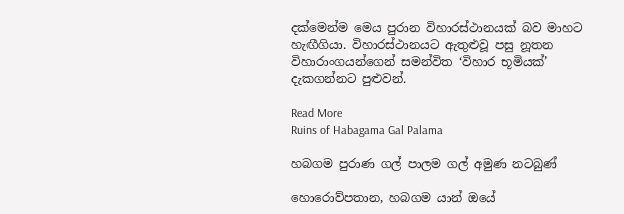දක්මෙන්ම මෙය පුරාන විහාරස්ථානයක් බව මාහට හැඟීගියා. විහාරස්ථානයට ඇතුළුවූ පසු නූතන විහාරාංගයන්ගෙන් සමන්විත ‘විහාර භූමියක්’ දැකගන්නට පුළුවන්.

Read More
Ruins of Habagama Gal Palama

හබගම පුරාණ ගල් පාලම ගල් අමුණ නටබුණ්

හොරොව්පතාන, හබගම යාන් ඔයේ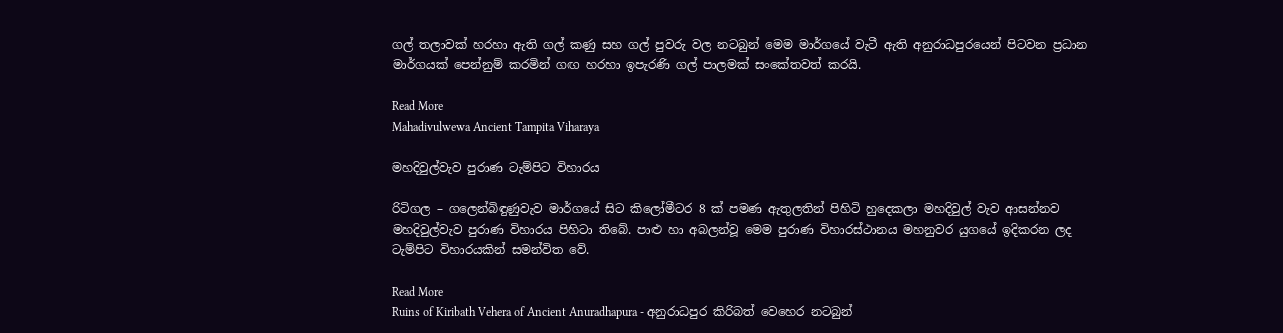ගල් තලාවක් හරහා ඇති ගල් කණු සහ ගල් පුවරු වල නටබුන් මෙම මාර්ගයේ වැටී ඇති අනුරාධපුරයෙන් පිටවන ප්‍රධාන මාර්ගයක් පෙන්නුම් කරමින් ගඟ හරහා ඉපැරණි ගල් පාලමක් සංකේතවත් කරයි.

Read More
Mahadivulwewa Ancient Tampita Viharaya

මහදිවුල්වැව පුරාණ ටැම්පිට විහාරය

රිටිගල – ගලෙන්බිඳුණුවැව මාර්ගයේ සිට කිලෝමීටර 8 ක් පමණ ඇතුලතින් පිහිටි හුදෙකලා මහදිවුල් වැව ආසන්නව මහදිවුල්වැව පුරාණ විහාරය පිහිටා තිබේ. පාළු හා අබලන්වූ මෙම පුරාණ විහාරස්ථානය මහනුවර යුගයේ ඉදිකරන ලද ටැම්පිට විහාරයකින් සමන්විත වේ.

Read More
Ruins of Kiribath Vehera of Ancient Anuradhapura - අනුරාධපුර කිරිබත් වෙහෙර නටබුන්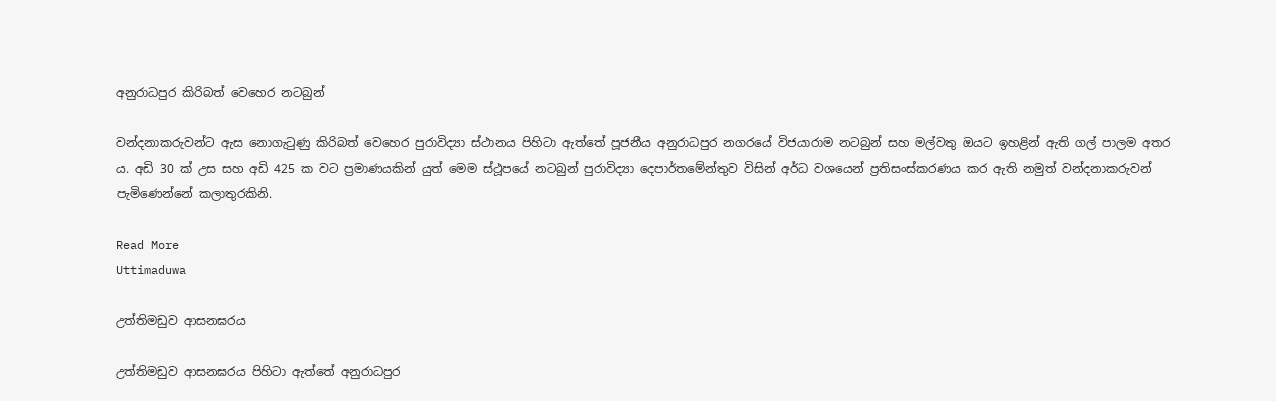අනුරාධපුර කිරිබත් වෙහෙර නටබුන්

වන්දනාකරුවන්ට ඇස නොගැටුණු කිරිබත් වෙහෙර පුරාවිද්‍යා ස්ථානය පිහිටා ඇත්තේ පූජනීය අනුරාධපුර නගරයේ විජයාරාම නටබුන් සහ මල්වතු ඔයට ඉහළින් ඇති ගල් පාලම අතර ය. අඩි 30 ක් උස සහ අඩි 425 ක වට ප්‍රමාණයකින් යුත් මෙම ස්ථූපයේ නටබුන් පුරාවිද්‍යා දෙපාර්තමේන්තුව විසින් අර්ධ වශයෙන් ප්‍රතිසංස්කරණය කර ඇති නමුත් වන්දනාකරුවන් පැමිණෙන්නේ කලාතුරකිනි.

Read More
Uttimaduwa

උත්තිමඩුව ආසනඝරය

උත්තිමඩුව ආසනඝරය පිහිටා ඇත්තේ අනුරාධපුර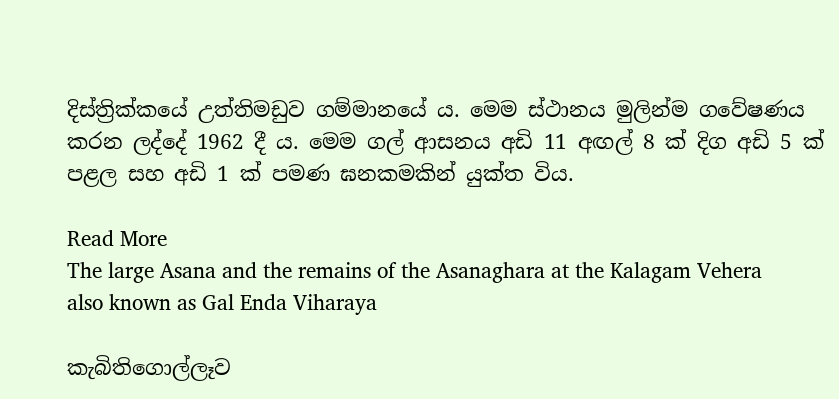දිස්ත්‍රික්කයේ උත්තිමඩුව ගම්මානයේ ය. මෙම ස්ථානය මුලින්ම ගවේෂණය කරන ලද්දේ 1962 දී ය. මෙම ගල් ආසනය අඩි 11 අඟල් 8 ක් දිග අඩි 5 ක් පළල සහ අඩි 1 ක් පමණ ඝනකමකින් යුක්ත විය.

Read More
The large Asana and the remains of the Asanaghara at the Kalagam Vehera also known as Gal Enda Viharaya

කැබිතිගොල්ලෑව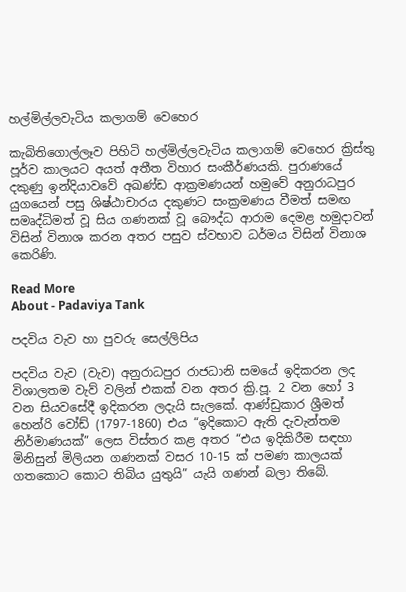හල්මිල්ලවැටිය කලාගම් වෙහෙර

කැබිතිගොල්ලෑව පිහිටි හල්මිල්ලවැටිය කලාගම් වෙහෙර ක්‍රිස්තු පූර්ව කාලයට අයත් අතීත විහාර සංකීර්ණයකි. පුරාණයේ දකුණු ඉන්දියාවවේ අඛණ්ඩ ආක්‍රමණයන් හමුවේ අනුරාධපුර යුගයෙන් පසු ශිෂ්ඨාචාරය දකුණට සංක්‍රමණය වීමත් සමඟ සමෘද්ධිමත් වූ සිය ගණනක් වූ බෞද්ධ ආරාම දෙමළ හමුදාවන් විසින් විනාශ කරන අතර පසුව ස්වභාව ධර්මය විසින් විනාශ කෙරිණි.

Read More
About - Padaviya Tank

පදවිය වැව හා පුවරු සෙල්ලිපිය

පදවිය වැව (වැව) අනුරාධපුර රාජධානි සමයේ ඉදිකරන ලද විශාලතම වැව් වලින් එකක් වන අතර ක්‍රි.පූ. 2 වන හෝ 3 වන සියවසේදී ඉදිකරන ලදැයි සැලකේ. ආණ්ඩුකාර ශ්‍රීමත් හෙන්රි වෝඩ් (1797-1860) එය “ඉදිකොට ඇති දැවැන්තම නිර්මාණයක්” ලෙස විස්තර කළ අතර “එය ඉදිකිරීම සඳහා මිනිසුන් මිලියන ගණනක් වසර 10-15 ක් පමණ කාලයක් ගතකොට කොට තිබිය යුතුයි” යැයි ගණන් බලා තිබේ.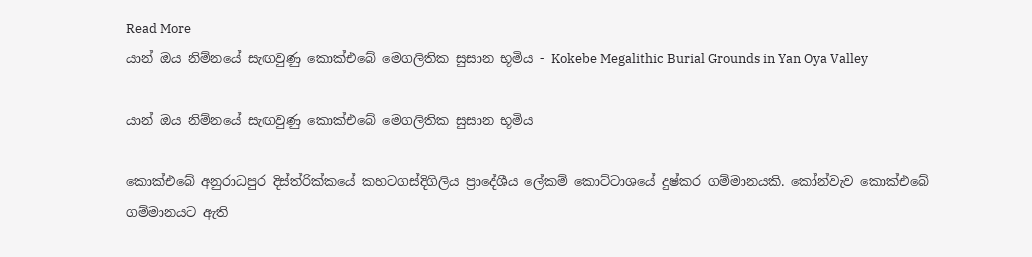Read More
යාන් ඔය නිම්නයේ සැඟවුණු කොක්එබේ මෙගලිතික සුසාන භූමිය - Kokebe Megalithic Burial Grounds in Yan Oya Valley

යාන් ඔය නිම්නයේ සැඟවුණු කොක්එබේ මෙගලිතික සුසාන භූමිය

කොක්එබේ අනුරාධපුර දිස්ත්රික්කයේ කහටගස්දිගිලිය ප්‍රාදේශීය ලේකම් කොට්ටාශයේ දුෂ්කර ගම්මානයකි. කෝන්වැව කොක්එබේ ගම්මානයට ඇති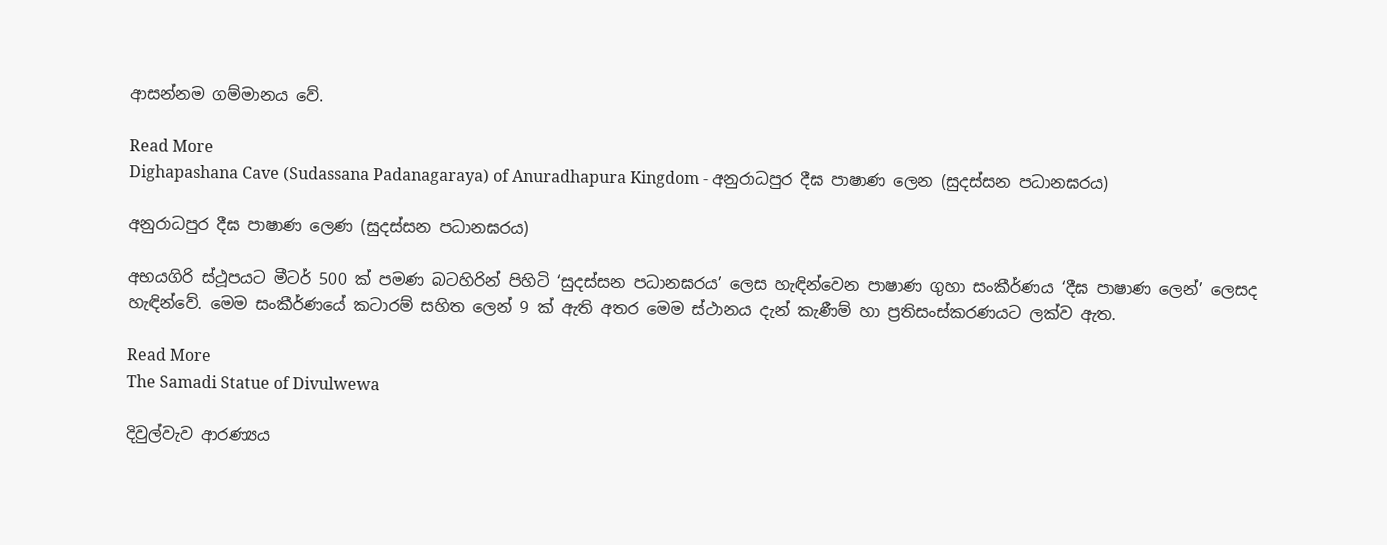ආසන්නම ගම්මානය වේ.

Read More
Dighapashana Cave (Sudassana Padanagaraya) of Anuradhapura Kingdom - අනුරාධපුර දීඝ පාෂාණ ලෙන (සුදස්සන පධානඝරය)

අනුරාධපුර දීඝ පාෂාණ ලෙණ (සුදස්සන පධානඝරය)

අභයගිරි ස්ථූපයට මීටර් 500 ක් පමණ බටහිරින් පිහිටි ‘සුදස්සන පධානඝරය’ ලෙස හැඳින්වෙන පාෂාණ ගුහා සංකීර්ණය ‘දීඝ පාෂාණ ලෙන්’ ලෙසද හැඳින්වේ. මෙම සංකීර්ණයේ කටාරම් සහිත ලෙන් 9 ක් ඇති අතර මෙම ස්ථානය දැන් කැණීම් හා ප්‍රතිසංස්කරණයට ලක්ව ඇත.

Read More
The Samadi Statue of Divulwewa

දිවුල්වැව ආරණ්‍යය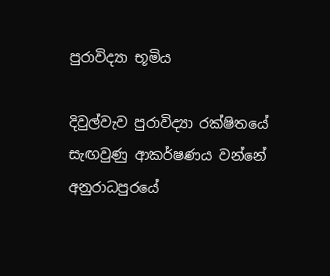පුරාවිද්‍යා භූමිය

දිවුල්වැව පුරාවිද්‍යා රක්ෂිතයේ සැඟවුණු ආකර්ෂණය වන්නේ අනුරාධපුරයේ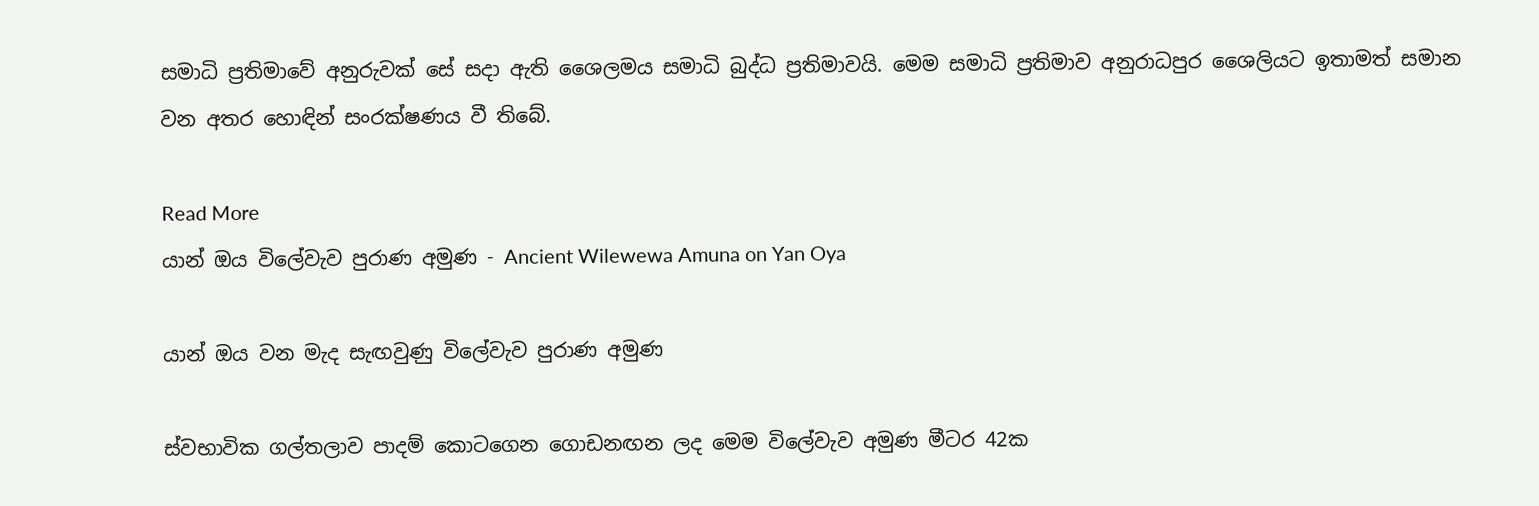සමාධි ප්‍රතිමාවේ අනුරුවක් සේ සදා ඇති ශෛලමය සමාධි බුද්ධ ප්‍රතිමාවයි. මෙම සමාධි ප්‍රතිමාව අනුරාධපුර ශෛලියට ඉතාමත් සමාන වන අතර හොඳින් සංරක්ෂණය වී තිබේ.

Read More
යාන් ඔය විලේවැව පුරාණ අමුණ - Ancient Wilewewa Amuna on Yan Oya

යාන් ඔය වන මැද සැඟවුණු විලේවැව පුරාණ අමුණ

ස්වභාවික ගල්තලාව පාදම් කොටගෙන ගොඩනඟන ලද මෙම විලේවැව අමුණ මීටර 42ක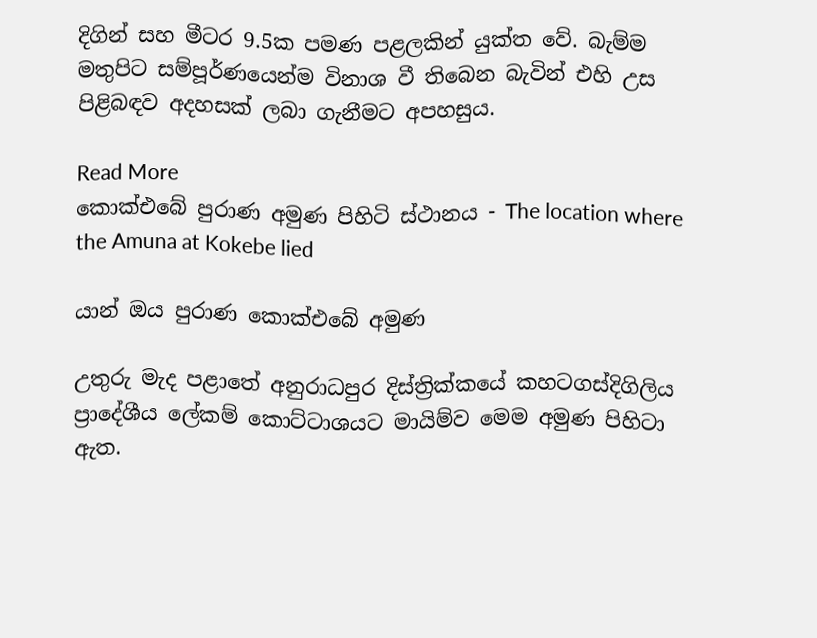දිගින් සහ මීටර 9.5ක පමණ පළලකින් යුක්ත වේ. බැම්ම මතුපිට සම්පූර්ණයෙන්ම විනාශ වී තිබෙන බැවින් එහි උස පිළිබඳව අදහසක් ලබා ගැනීමට අපහසුය.

Read More
කොක්එබේ පුරාණ අමුණ පිහිටි ස්ථානය - The location where the Amuna at Kokebe lied

යාන් ඔය පුරාණ කොක්එබේ අමුණ

උතුරු මැද පළාතේ අනුරාධපුර දිස්ත්‍රික්කයේ කහටගස්දිගිලිය ප්‍රාදේශීය ලේකම් කොට්ටාශයට මායිම්ව මෙම අමුණ පිහිටා ඇත.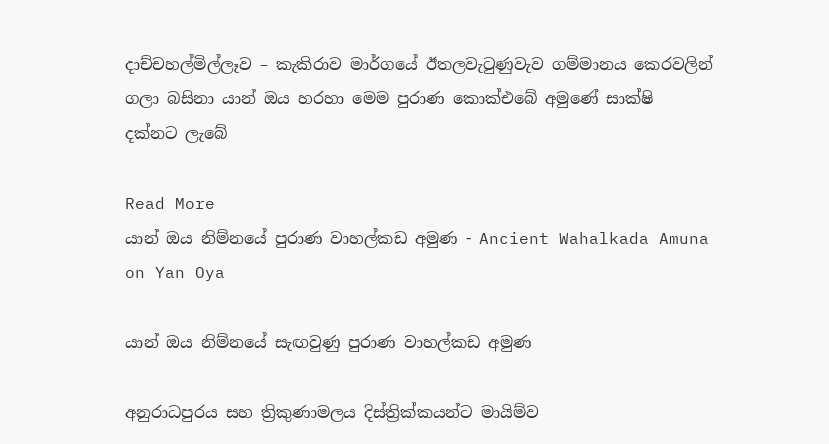දාච්චහල්මිල්ලෑව – කැකිරාව මාර්ගයේ ඊතලවැටුණුවැව ගම්මානය කෙරවලින් ගලා බසිනා යාන් ඔය හරහා මෙම පුරාණ කොක්එබේ අමුණේ සාක්ෂි දක්නට ලැබේ

Read More
යාන් ඔය නිම්නයේ පුරාණ වාහල්කඩ අමුණ - Ancient Wahalkada Amuna on Yan Oya

යාන් ඔය නිම්නයේ සැඟවුණු පුරාණ වාහල්කඩ අමුණ

අනුරාධපුරය සහ ත්‍රිකුණාමලය දිස්ත්‍රික්කයන්ට මායිම්ව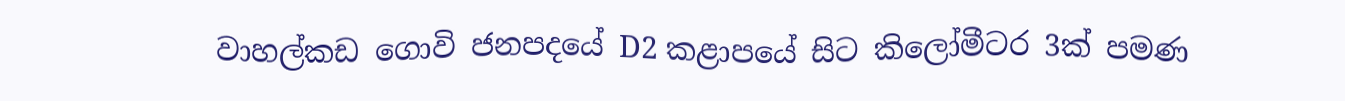වාහල්කඩ ගොවි ජනපදයේ D2 කළාපයේ සිට කිලෝමීටර 3ක් පමණ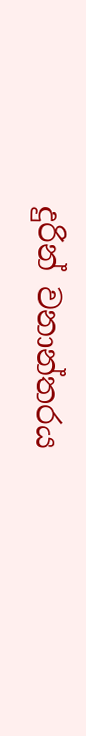දුරින් වනාන්තරය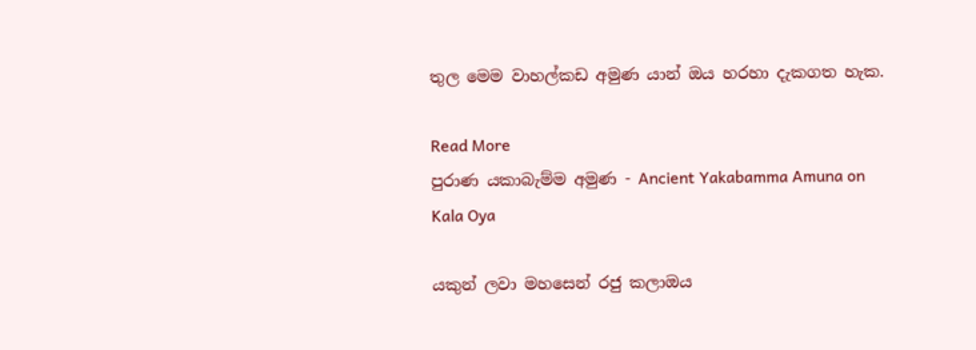තුල මෙම වාහල්කඩ අමුණ යාන් ඔය හරහා දැකගත හැක.

Read More
පුරාණ යකාබැම්ම අමුණ - Ancient Yakabamma Amuna on Kala Oya

යකුන් ලවා මහසෙන් රජු කලාඔය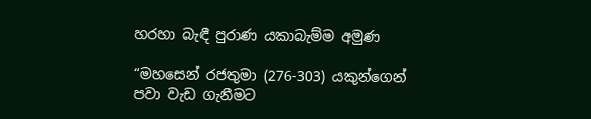හරහා බැඳී පුරාණ යකාබැම්ම අමුණ

“මහසෙන් රජතුමා (276-303) යකුන්ගෙන් පවා වැඩ ගැනීමට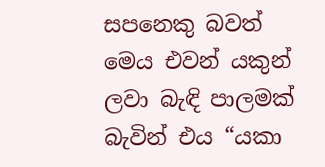සපනෙකු බවත් මෙය එවන් යකුන් ලවා බැඳි පාලමක් බැවින් එය “යකා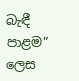බැඳී පාළම” ලෙස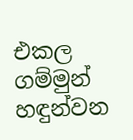එකල ගම්මුන් හඳුන්වන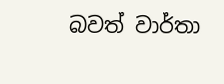බවත් වාර්තා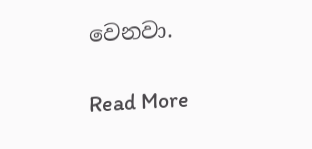වෙනවා.

Read More